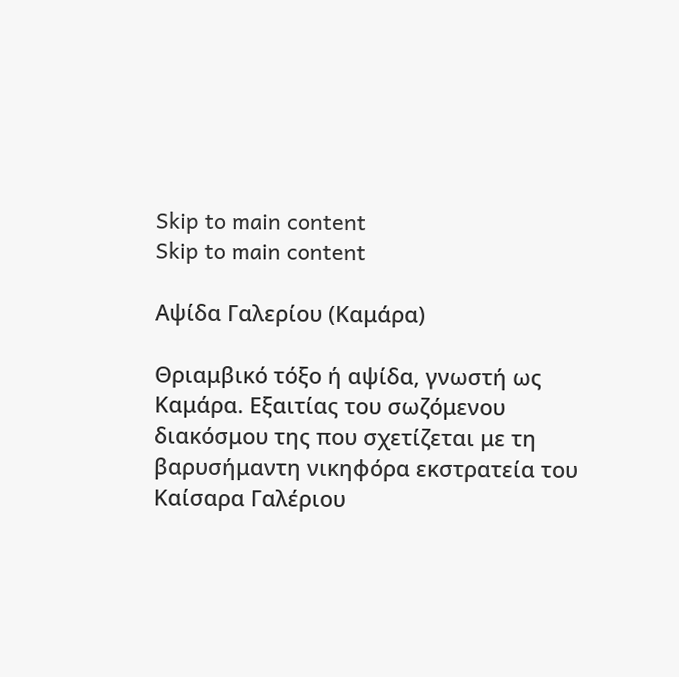Skip to main content
Skip to main content

Αψίδα Γαλερίου (Καμάρα)

Θριαμβικό τόξο ή αψίδα, γνωστή ως Καμάρα. Εξαιτίας του σωζόμενου διακόσμου της που σχετίζεται με τη βαρυσήμαντη νικηφόρα εκστρατεία του Καίσαρα Γαλέριου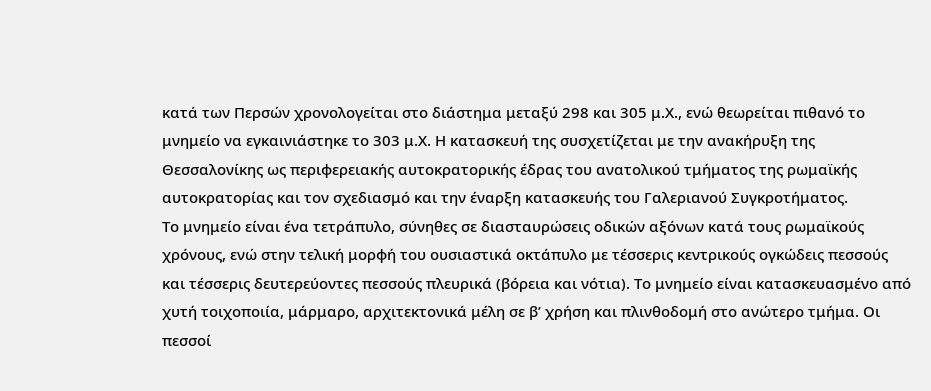κατά των Περσών χρονολογείται στο διάστημα μεταξύ 298 και 305 μ.Χ., ενώ θεωρείται πιθανό το μνημείο να εγκαινιάστηκε το 303 μ.Χ. Η κατασκευή της συσχετίζεται με την ανακήρυξη της Θεσσαλονίκης ως περιφερειακής αυτοκρατορικής έδρας του ανατολικού τμήματος της ρωμαϊκής αυτοκρατορίας και τον σχεδιασμό και την έναρξη κατασκευής του Γαλεριανού Συγκροτήματος.
Το μνημείο είναι ένα τετράπυλο, σύνηθες σε διασταυρώσεις οδικών αξόνων κατά τους ρωμαϊκούς χρόνους, ενώ στην τελική μορφή του ουσιαστικά οκτάπυλο με τέσσερις κεντρικούς ογκώδεις πεσσούς και τέσσερις δευτερεύοντες πεσσούς πλευρικά (βόρεια και νότια). Το μνημείο είναι κατασκευασμένο από χυτή τοιχοποιία, μάρμαρο, αρχιτεκτονικά μέλη σε β’ χρήση και πλινθοδομή στο ανώτερο τμήμα. Οι πεσσοί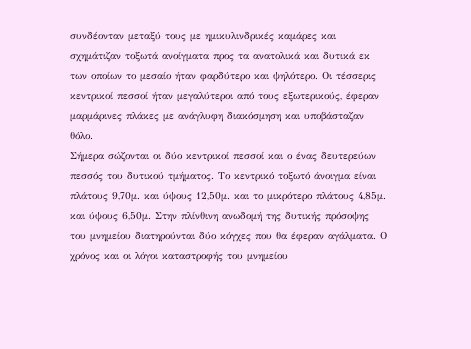συνδέονταν μεταξύ τους µε ημικυλινδρικές καμάρες και σχημάτιζαν τοξωτά ανοίγματα προς τα ανατολικά και δυτικά εκ των οποίων το μεσαίο ήταν φαρδύτερο και ψηλότερο. Οι τέσσερις κεντρικοί πεσσοί ήταν μεγαλύτεροι από τους εξωτερικούς, έφεραν μαρμάρινες πλάκες µε ανάγλυφη διακόσμηση και υποβάσταζαν θόλο.
Σήμερα σώζονται οι δύο κεντρικοί πεσσοί και ο ένας δευτερεύων πεσσός του δυτικού τμήματος. Το κεντρικό τοξωτό άνοιγμα είναι πλάτους 9,70μ. και ύψους 12,50μ. και το μικρότερο πλάτους 4,85μ. και ύψους 6,50μ. Στην πλίνθινη ανωδομή της δυτικής πρόσοψης του μνημείου διατηρούνται δύο κόγχες που θα έφεραν αγάλματα. Ο χρόνος και οι λόγοι καταστροφής του μνημείου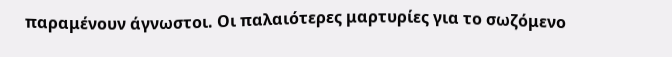παραμένουν άγνωστοι. Οι παλαιότερες μαρτυρίες για το σωζόμενο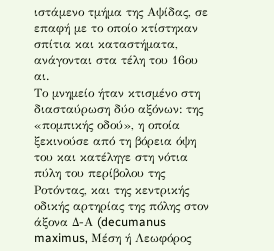ιστάμενο τμήμα της Αψίδας, σε επαφή με το οποίο κτίστηκαν σπίτια και καταστήματα, ανάγονται στα τέλη του 16ου αι.
Το μνημείο ήταν κτισμένο στη διασταύρωση δύο αξόνων: της «πομπικής οδού», η οποία ξεκινούσε από τη βόρεια όψη του και κατέληγε στη νότια πύλη του περίβολου της Ροτόντας, και της κεντρικής οδικής αρτηρίας της πόλης στον άξονα Δ-Α (decumanus maximus, Μέση ή Λεωφόρος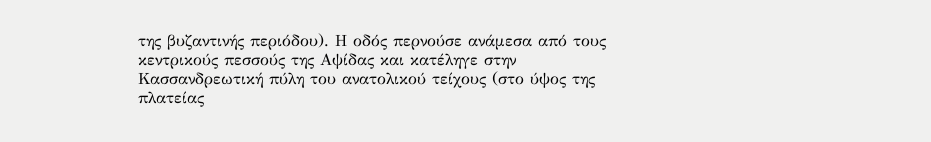της βυζαντινής περιόδου). Η οδός περνούσε ανάμεσα από τους κεντρικούς πεσσούς της Αψίδας και κατέληγε στην Κασσανδρεωτική πύλη του ανατολικού τείχους (στο ύψος της πλατείας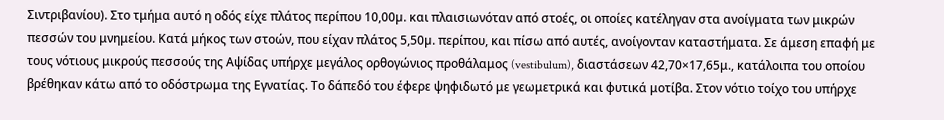Σιντριβανίου). Στο τμήμα αυτό η οδός είχε πλάτος περίπου 10,00µ. και πλαισιωνόταν από στοές, οι οποίες κατέληγαν στα ανοίγματα των μικρών πεσσών του μνημείου. Κατά μήκος των στοών, που είχαν πλάτος 5,50µ. περίπου, και πίσω από αυτές, ανοίγονταν καταστήματα. Σε άμεση επαφή με τους νότιους μικρούς πεσσούς της Αψίδας υπήρχε μεγάλος ορθογώνιος προθάλαμος (vestibulum), διαστάσεων 42,70×17,65μ., κατάλοιπα του οποίου βρέθηκαν κάτω από το οδόστρωμα της Εγνατίας. Το δάπεδό του έφερε ψηφιδωτό με γεωμετρικά και φυτικά μοτίβα. Στον νότιο τοίχο του υπήρχε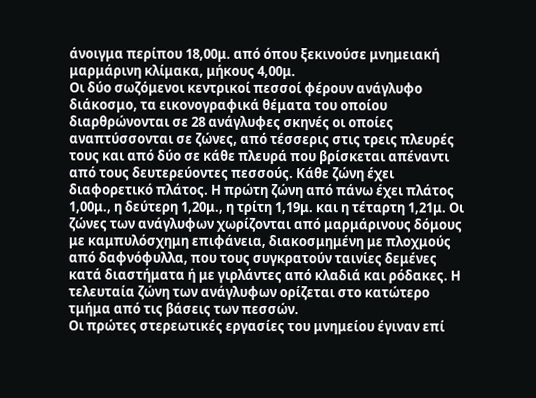άνοιγμα περίπου 18,00μ. από όπου ξεκινούσε μνημειακή μαρμάρινη κλίμακα, μήκους 4,00μ.
Οι δύο σωζόμενοι κεντρικοί πεσσοί φέρουν ανάγλυφο διάκοσμο, τα εικονογραφικά θέματα του οποίου διαρθρώνονται σε 28 ανάγλυφες σκηνές οι οποίες αναπτύσσονται σε ζώνες, από τέσσερις στις τρεις πλευρές τους και από δύο σε κάθε πλευρά που βρίσκεται απέναντι από τους δευτερεύοντες πεσσούς. Κάθε ζώνη έχει διαφορετικό πλάτος. Η πρώτη ζώνη από πάνω έχει πλάτος 1,00μ., η δεύτερη 1,20μ., η τρίτη 1,19μ. και η τέταρτη 1,21μ. Οι ζώνες των ανάγλυφων χωρίζονται από μαρμάρινους δόμους με καμπυλόσχημη επιφάνεια, διακοσμημένη με πλοχμούς από δαφνόφυλλα, που τους συγκρατούν ταινίες δεμένες κατά διαστήματα ή με γιρλάντες από κλαδιά και ρόδακες. Η τελευταία ζώνη των ανάγλυφων ορίζεται στο κατώτερο τμήμα από τις βάσεις των πεσσών.
Οι πρώτες στερεωτικές εργασίες του μνημείου έγιναν επί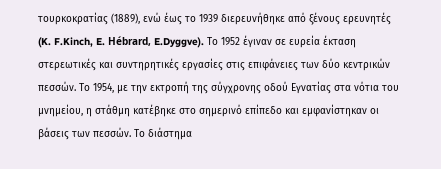τουρκοκρατίας (1889), ενώ έως το 1939 διερευνήθηκε από ξένους ερευνητές (K. F.Kinch, E. Hébrard, E.Dyggve). Το 1952 έγιναν σε ευρεία έκταση στερεωτικές και συντηρητικές εργασίες στις επιφάνειες των δύο κεντρικών πεσσών. Το 1954, με την εκτροπή της σύγχρονης οδού Εγνατίας στα νότια του μνημείου, η στάθμη κατέβηκε στο σημερινό επίπεδο και εμφανίστηκαν οι βάσεις των πεσσών. Το διάστημα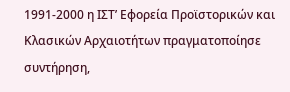1991-2000 η ΙΣΤ’ Εφορεία Προϊστορικών και Κλασικών Αρχαιοτήτων πραγματοποίησε συντήρηση,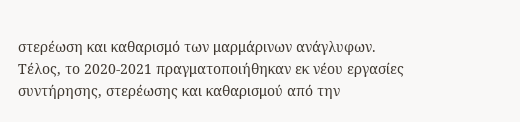στερέωση και καθαρισμό των μαρμάρινων ανάγλυφων. Τέλος, το 2020-2021 πραγματοποιήθηκαν εκ νέου εργασίες συντήρησης, στερέωσης και καθαρισμού από την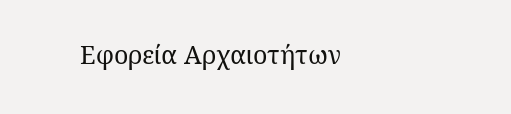Εφορεία Αρχαιοτήτων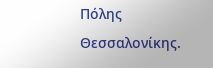Πόλης Θεσσαλονίκης.